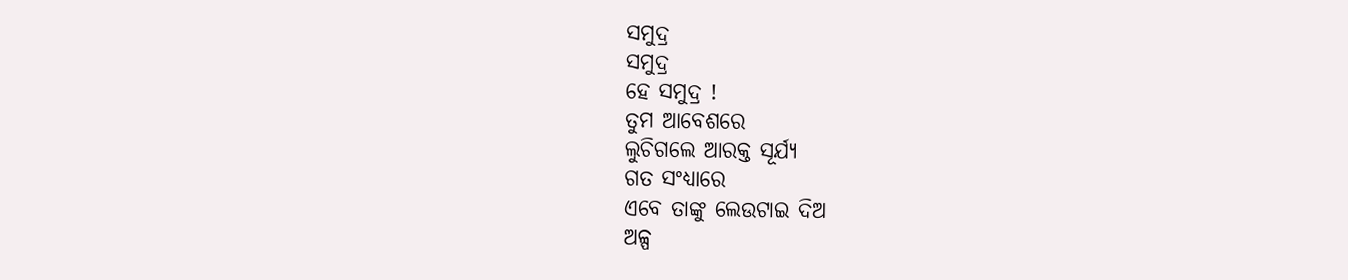ସମୁଦ୍ର
ସମୁଦ୍ର
ହେ ସମୁଦ୍ର !
ତୁମ ଆବେଶରେ
ଲୁଚିଗଲେ ଆରକ୍ତ ସୂର୍ଯ୍ୟ
ଗତ ସଂଧ୍ୟାରେ
ଏବେ ତାଙ୍କୁ ଲେଉଟାଇ ଦିଅ
ଅଳ୍ପ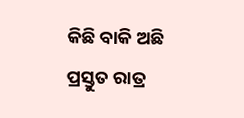କିଛି ବାକି ଅଛି
ପ୍ରସ୍ତୁତ ରାତ୍ର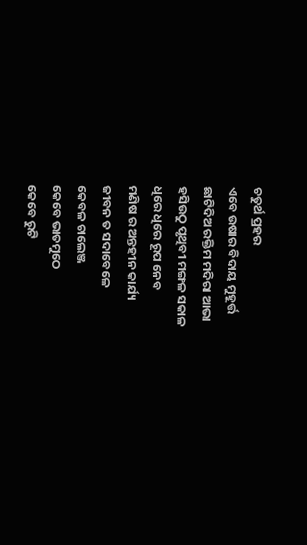ଚତୁର୍ଥ ପ୍ରହର
ଏବେ ଉଷାର ବିଦାୟ ମୁହୂର୍ତ୍ତ
ଛାଟିଦିଅ ରକ୍ତିମ ମଦିରା ଆଭା
ହସିଉଠୁ ପୃଥିବୀ ମଙ୍ଗଳ ସକାଳ
ଧିରେ ଧିରେ ରୂପ ନେବ
ମଣିଷ ର ଅନ୍ତହୀନ କାର୍ଯ୍ୟ
ଜୀବନ ତ ସଦାବେଳେ
କେବଳ ଚାଲେଞ୍ଜ
କେବେ ଭାତମୁଠେ
କେବେ ରୁଟି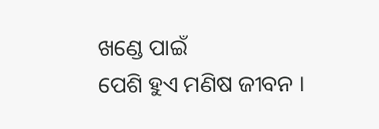ଖଣ୍ଡେ ପାଇଁ
ପେଶି ହୁଏ ମଣିଷ ଜୀବନ ।